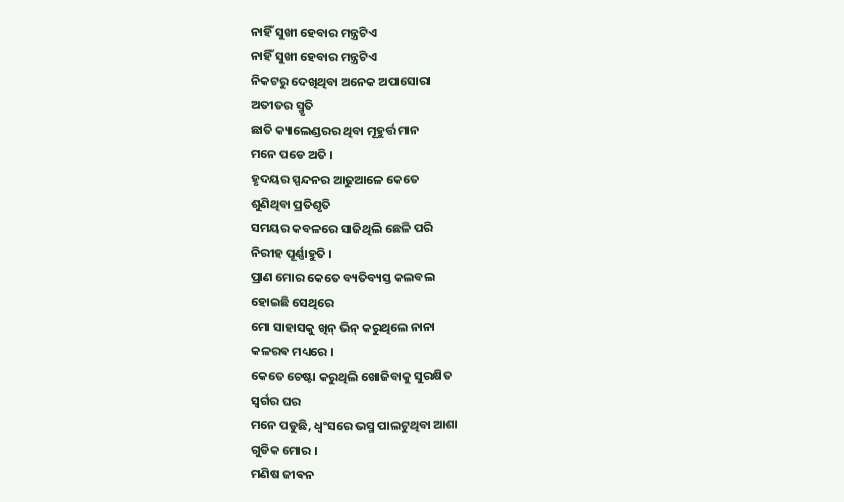ନାହିଁ ସୁଖୀ ହେବାର ମନ୍ତ୍ରଟିଏ
ନାହିଁ ସୁଖୀ ହେବାର ମନ୍ତ୍ରଟିଏ
ନିକଟରୁ ଦେଖିଥିବା ଅନେକ ଅପାସୋରା
ଅତୀତର ସ୍ମୃତି
ଛାତି କ୍ୟାଲେଣ୍ଡରର ଥିବା ମୂହୁର୍ତ୍ତ ମାନ
ମନେ ପଡେ ଅତି ।
ହୃଦୟର ସ୍ପନ୍ଦନର ଆଢୁଆଳେ କେତେ
ଶୁଣିଥିବା ପ୍ରତିଶୃତି
ସମୟର କବଳରେ ସାଜିଥିଲି ଛେଳି ପରି
ନିରୀହ ପୂର୍ଣ୍ଣାହୁତି ।
ପ୍ରାଣ ମୋର କେତେ ବ୍ୟତିବ୍ୟସ୍ତ କଲବଲ
ହୋଇଛି ସେଥିରେ
ମୋ ସାହାସକୁ ଖିନ୍ ଭିନ୍ କରୁଥିଲେ ନାନା
କଳରଵ ମଧ୍ୟରେ ।
କେତେ ଚେଷ୍ଟା କରୁଥିଲି ଖୋଜିବାକୁ ସୁରକ୍ଷିତ
ସ୍ୱର୍ଗର ଘର
ମନେ ପଡୁଛି, ଧ୍ୱଂସରେ ଭସ୍ମ ପାଲଟୁଥିବା ଆଶା
ଗୁଡିକ ମୋର ।
ମଣିଷ ଜୀଵନ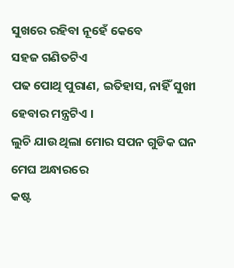ସୁଖରେ ରହିବା ନୂହେଁ କେବେ
ସହଜ ଗଣିତଟିଏ
ପଢ ପୋଥି ପୁରାଣ, ଇତିହାସ, ନାହିଁ ସୁଖୀ
ହେବାର ମନ୍ତ୍ରଟିଏ ।
ଲୁଚି ଯାଉ ଥିଲା ମୋର ସପନ ଗୁଡିକ ଘନ
ମେଘ ଅନ୍ଧାରରେ
କଷ୍ଟ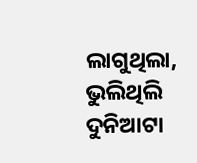ଲାଗୁଥିଲା, ଭୁଲିଥିଲି ଦୁନିଆଟା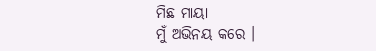ମିଛ ମାୟା
ମୁଁ ଅଭିନୟ କରେ ।